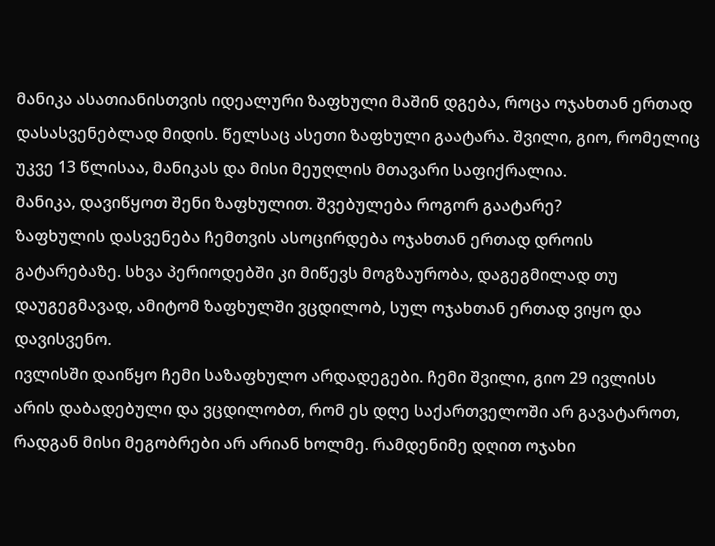მანიკა ასათიანისთვის იდეალური ზაფხული მაშინ დგება, როცა ოჯახთან ერთად დასასვენებლად მიდის. წელსაც ასეთი ზაფხული გაატარა. შვილი, გიო, რომელიც უკვე 13 წლისაა, მანიკას და მისი მეუღლის მთავარი საფიქრალია.
მანიკა, დავიწყოთ შენი ზაფხულით. შვებულება როგორ გაატარე?
ზაფხულის დასვენება ჩემთვის ასოცირდება ოჯახთან ერთად დროის გატარებაზე. სხვა პერიოდებში კი მიწევს მოგზაურობა, დაგეგმილად თუ დაუგეგმავად, ამიტომ ზაფხულში ვცდილობ, სულ ოჯახთან ერთად ვიყო და დავისვენო.
ივლისში დაიწყო ჩემი საზაფხულო არდადეგები. ჩემი შვილი, გიო 29 ივლისს არის დაბადებული და ვცდილობთ, რომ ეს დღე საქართველოში არ გავატაროთ, რადგან მისი მეგობრები არ არიან ხოლმე. რამდენიმე დღით ოჯახი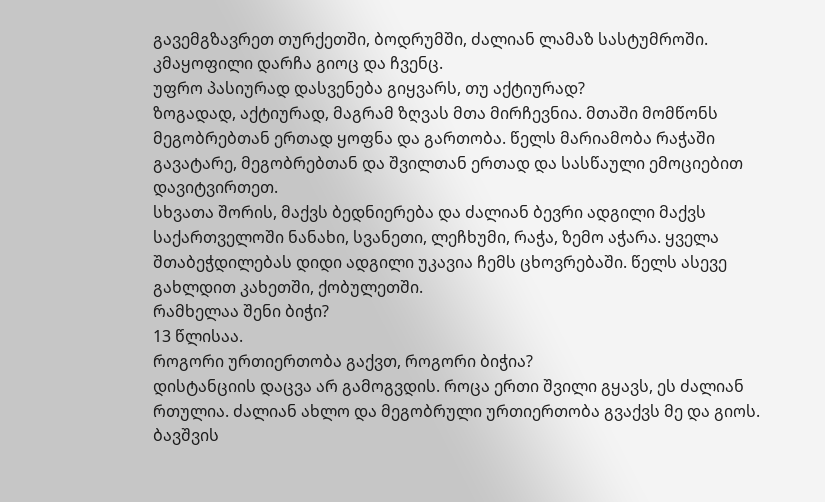გავემგზავრეთ თურქეთში, ბოდრუმში, ძალიან ლამაზ სასტუმროში. კმაყოფილი დარჩა გიოც და ჩვენც.
უფრო პასიურად დასვენება გიყვარს, თუ აქტიურად?
ზოგადად, აქტიურად, მაგრამ ზღვას მთა მირჩევნია. მთაში მომწონს მეგობრებთან ერთად ყოფნა და გართობა. წელს მარიამობა რაჭაში გავატარე, მეგობრებთან და შვილთან ერთად და სასწაული ემოციებით დავიტვირთეთ.
სხვათა შორის, მაქვს ბედნიერება და ძალიან ბევრი ადგილი მაქვს საქართველოში ნანახი, სვანეთი, ლეჩხუმი, რაჭა, ზემო აჭარა. ყველა შთაბეჭდილებას დიდი ადგილი უკავია ჩემს ცხოვრებაში. წელს ასევე გახლდით კახეთში, ქობულეთში.
რამხელაა შენი ბიჭი?
13 წლისაა.
როგორი ურთიერთობა გაქვთ, როგორი ბიჭია?
დისტანციის დაცვა არ გამოგვდის. როცა ერთი შვილი გყავს, ეს ძალიან რთულია. ძალიან ახლო და მეგობრული ურთიერთობა გვაქვს მე და გიოს. ბავშვის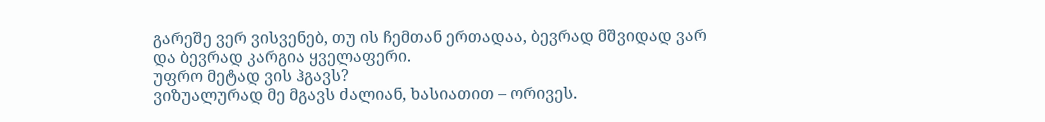გარეშე ვერ ვისვენებ, თუ ის ჩემთან ერთადაა, ბევრად მშვიდად ვარ და ბევრად კარგია ყველაფერი.
უფრო მეტად ვის ჰგავს?
ვიზუალურად მე მგავს ძალიან, ხასიათით – ორივეს.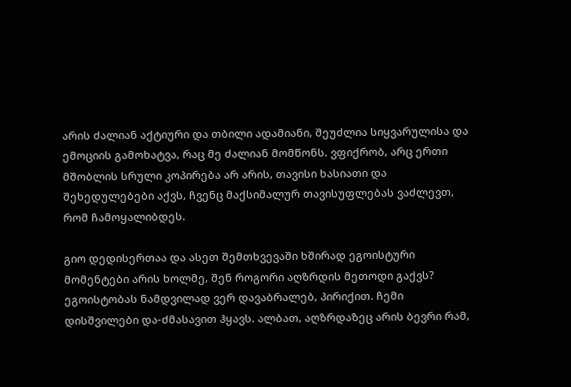არის ძალიან აქტიური და თბილი ადამიანი, შეუძლია სიყვარულისა და ემოციის გამოხატვა, რაც მე ძალიან მომწონს. ვფიქრობ, არც ერთი მშობლის სრული კოპირება არ არის, თავისი ხასიათი და შეხედულებები აქვს, ჩვენც მაქსიმალურ თავისუფლებას ვაძლევთ, რომ ჩამოყალიბდეს.

გიო დედისერთაა და ასეთ შემთხვევაში ხშირად ეგოისტური მომენტები არის ხოლმე, შენ როგორი აღზრდის მეთოდი გაქვს?
ეგოისტობას ნამდვილად ვერ დავაბრალებ, პირიქით. ჩემი დისშვილები და-ძმასავით ჰყავს. ალბათ, აღზრდაზეც არის ბევრი რამ,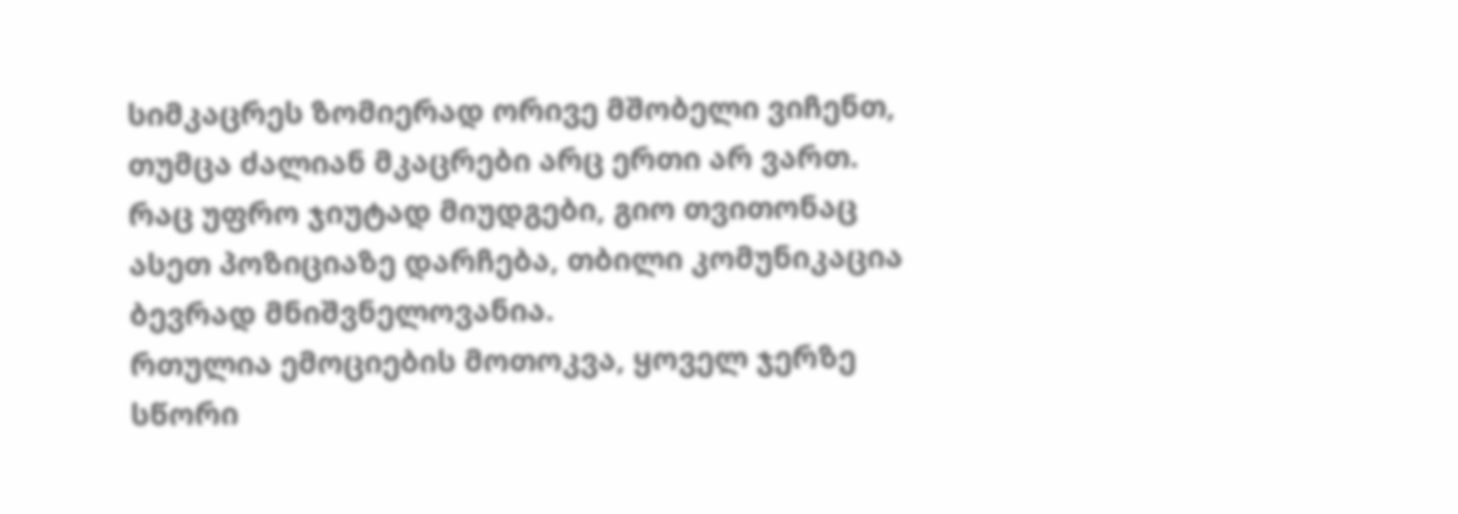სიმკაცრეს ზომიერად ორივე მშობელი ვიჩენთ, თუმცა ძალიან მკაცრები არც ერთი არ ვართ. რაც უფრო ჯიუტად მიუდგები, გიო თვითონაც ასეთ პოზიციაზე დარჩება, თბილი კომუნიკაცია ბევრად მნიშვნელოვანია.
რთულია ემოციების მოთოკვა, ყოველ ჯერზე სწორი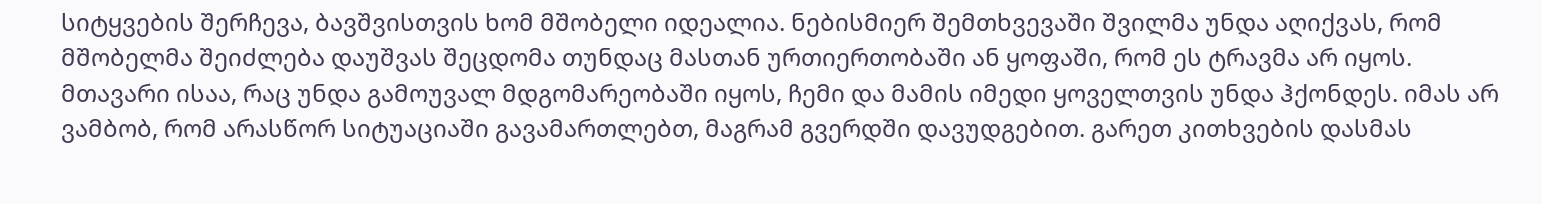სიტყვების შერჩევა, ბავშვისთვის ხომ მშობელი იდეალია. ნებისმიერ შემთხვევაში შვილმა უნდა აღიქვას, რომ მშობელმა შეიძლება დაუშვას შეცდომა თუნდაც მასთან ურთიერთობაში ან ყოფაში, რომ ეს ტრავმა არ იყოს. მთავარი ისაა, რაც უნდა გამოუვალ მდგომარეობაში იყოს, ჩემი და მამის იმედი ყოველთვის უნდა ჰქონდეს. იმას არ ვამბობ, რომ არასწორ სიტუაციაში გავამართლებთ, მაგრამ გვერდში დავუდგებით. გარეთ კითხვების დასმას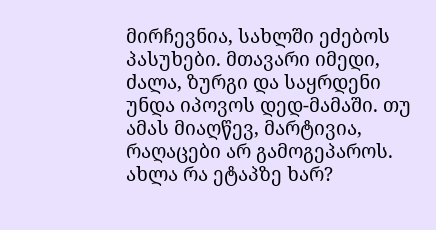მირჩევნია, სახლში ეძებოს პასუხები. მთავარი იმედი, ძალა, ზურგი და საყრდენი უნდა იპოვოს დედ-მამაში. თუ ამას მიაღწევ, მარტივია, რაღაცები არ გამოგეპაროს.
ახლა რა ეტაპზე ხარ?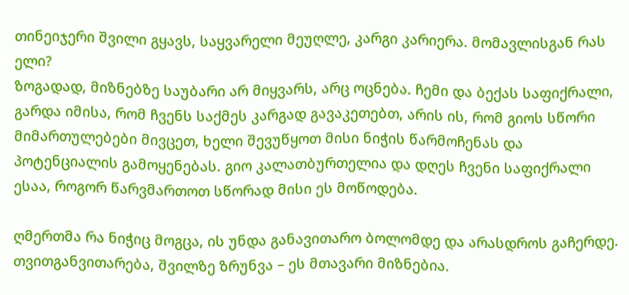თინეიჯერი შვილი გყავს, საყვარელი მეუღლე, კარგი კარიერა. მომავლისგან რას ელი?
ზოგადად, მიზნებზე საუბარი არ მიყვარს, არც ოცნება. ჩემი და ბექას საფიქრალი, გარდა იმისა, რომ ჩვენს საქმეს კარგად გავაკეთებთ, არის ის, რომ გიოს სწორი მიმართულებები მივცეთ, ხელი შევუწყოთ მისი ნიჭის წარმოჩენას და პოტენციალის გამოყენებას. გიო კალათბურთელია და დღეს ჩვენი საფიქრალი ესაა, როგორ წარვმართოთ სწორად მისი ეს მოწოდება.

ღმერთმა რა ნიჭიც მოგცა, ის უნდა განავითარო ბოლომდე და არასდროს გაჩერდე. თვითგანვითარება, შვილზე ზრუნვა – ეს მთავარი მიზნებია.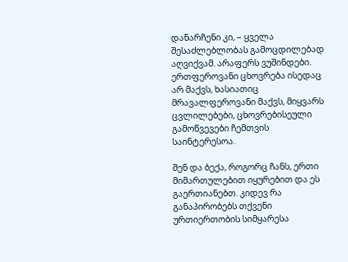დანარჩენი კი, – ყველა შესაძლებლობას გამოცდილებად აღვიქვამ. არაფერს ვუშინდები. ერთფეროვანი ცხოვრება ისედაც არ მაქვს, ხასიათიც მრავალფეროვანი მაქვს, მიყვარს ცვლილებები, ცხოვრებისეული გამოწვევები ჩემთვის საინტერესოა.

შენ და ბექა, როგორც ჩანს, ერთი მიმართულებით იყურებით და ეს გაერთიანებთ. კიდევ რა განაპირობებს თქვენი ურთიერთობის სიმყარესა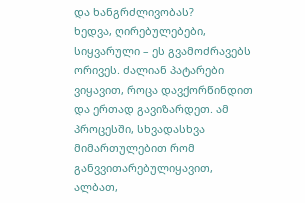და ხანგრძლივობას?
ხედვა, ღირებულებები, სიყვარული – ეს გვამოძრავებს ორივეს. ძალიან პატარები ვიყავით, როცა დავქორწინდით და ერთად გავიზარდეთ. ამ პროცესში, სხვადასხვა მიმართულებით რომ განვვითარებულიყავით, ალბათ,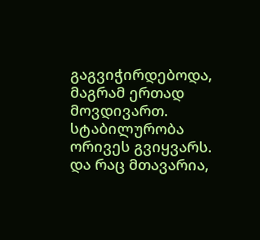გაგვიჭირდებოდა, მაგრამ ერთად მოვდივართ. სტაბილურობა ორივეს გვიყვარს. და რაც მთავარია,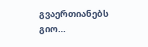გვაერთიანებს გიო…